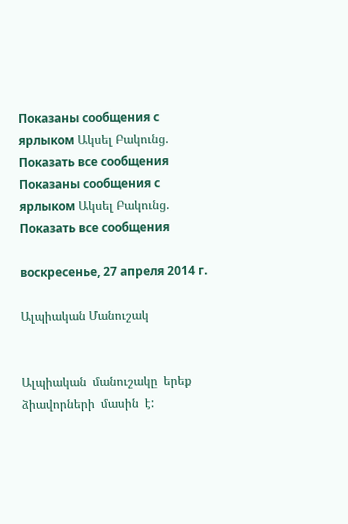Показаны сообщения с ярлыком Ակսել Բակունց. Показать все сообщения
Показаны сообщения с ярлыком Ակսել Բակունց. Показать все сообщения

воскресенье, 27 апреля 2014 г.

Ալպիական Մանուշակ


Ալպիական  մանուշակը  երեք  ձիավորների  մասին  է: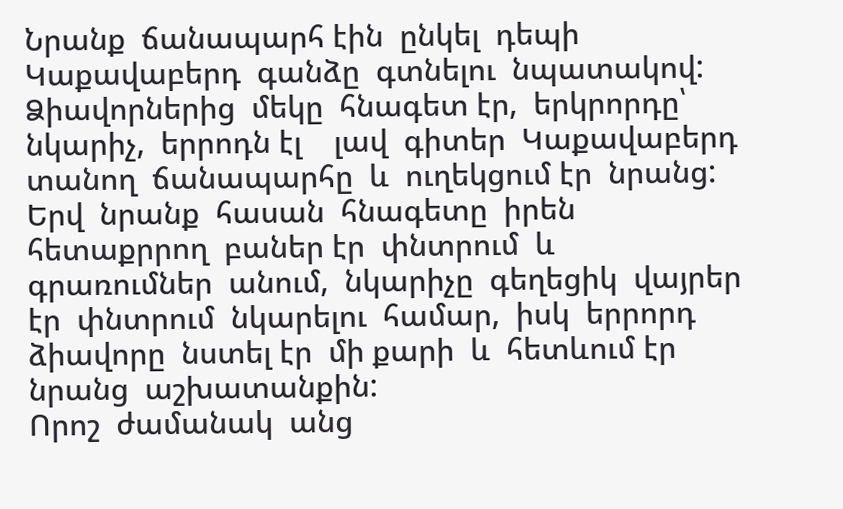Նրանք  ճանապարհ էին  ընկել  դեպի  Կաքավաբերդ  գանձը  գտնելու  նպատակով:  Ձիավորներից  մեկը  հնագետ էր,  երկրորդը՝  նկարիչ,  երրոդն էլ    լավ  գիտեր  Կաքավաբերդ  տանող  ճանապարհը  և  ուղեկցում էր  նրանց:  Երվ  նրանք  հասան  հնագետը  իրեն  հետաքրրող  բաներ էր  փնտրում  և  գրառումներ  անում,  նկարիչը  գեղեցիկ  վայրեր էր  փնտրում  նկարելու  համար,  իսկ  երրորդ  ձիավորը  նստել էր  մի քարի  և  հետևում էր  նրանց  աշխատանքին:
Որոշ  ժամանակ  անց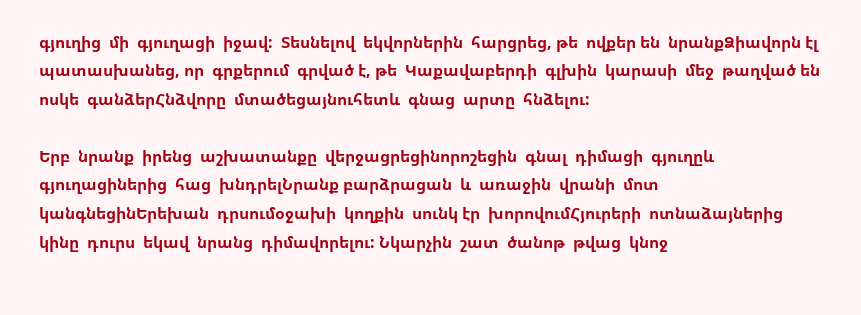գյուղից  մի  գյուղացի  իջավ:  Տեսնելով  եկվորներին  հարցրեց, թե  ովքեր են  նրանքՁիավորն էլ  պատասխանեց, որ  գրքերում  գրված է, թե  Կաքավաբերդի  գլխին  կարասի  մեջ  թաղված են  ոսկե  գանձերՀնձվորը  մտածեցայնուհետև  գնաց  արտը  հնձելու:

Երբ  նրանք  իրենց  աշխատանքը  վերջացրեցինորոշեցին  գնալ  դիմացի  գյուղըև  գյուղացիներից  հաց  խնդրելՆրանք բարձրացան  և  առաջին  վրանի  մոտ  կանգնեցինԵրեխան  դրսումօջախի  կողքին  սունկ էր  խորովումՀյուրերի  ոտնաձայներից  կինը  դուրս  եկավ  նրանց  դիմավորելու: Նկարչին  շատ  ծանոթ  թվաց  կնոջ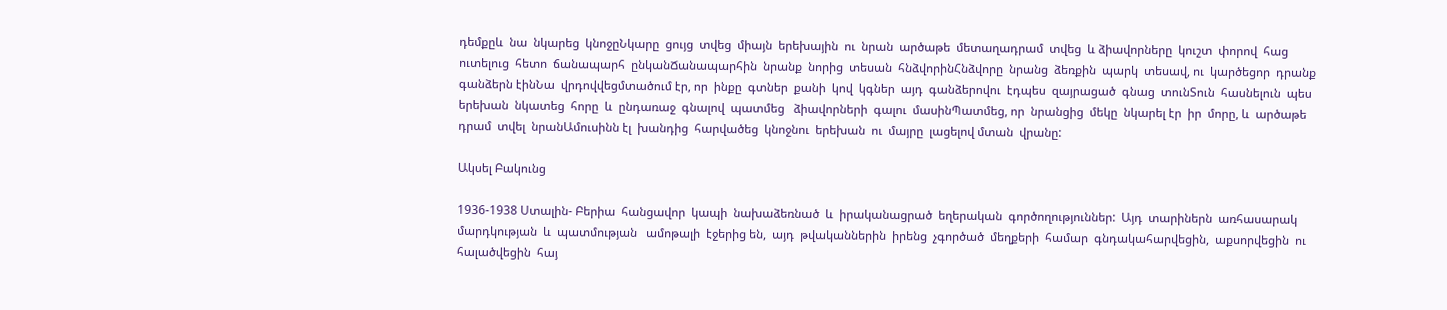դեմքըև  նա  նկարեց  կնոջըՆկարը  ցույց  տվեց  միայն  երեխային  ու  նրան  արծաթե  մետաղադրամ  տվեց  և ձիավորները  կուշտ  փորով  հաց  ուտելուց  հետո  ճանապարհ  ընկանՃանապարհին  նրանք  նորից  տեսան  հնձվորինՀնձվորը  նրանց  ձեռքին  պարկ  տեսավ, ու  կարծեցոր  դրանք  գանձերն էինՆա  վրդովվեցմտածում էր, որ  ինքը  գտներ  քանի  կով  կգներ  այդ  գանձերովու  էդպես  զայրացած  գնաց  տունՏուն  հասնելուն  պես  երեխան  նկատեց  հորը  և  ընդառաջ  գնալով  պատմեց   ձիավորների  գալու  մասինՊատմեց, որ  նրանցից  մեկը  նկարել էր  իր  մորը, և  արծաթե  դրամ  տվել  նրանԱմուսինն էլ  խանդից  հարվածեց  կնոջնու  երեխան  ու  մայրը  լացելով մտան  վրանը:

Ակսել Բակունց

1936-1938 Ստալին- Բերիա  հանցավոր  կապի  նախաձեռնած  և  իրականացրած  եղերական  գործողություններ:  Այդ  տարիներն  առհասարակ  մարդկության  և  պատմության   ամոթալի  էջերից են,  այդ  թվականներին  իրենց  չգործած  մեղքերի  համար  գնդակահարվեցին,  աքսորվեցին  ու  հալածվեցին  հայ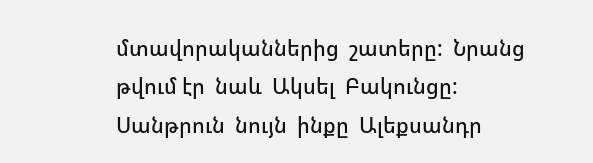մտավորականներից  շատերը:  Նրանց  թվում էր  նաև  Ակսել  Բակունցը:
Սանթրուն  նույն  ինքը  Ալեքսանդր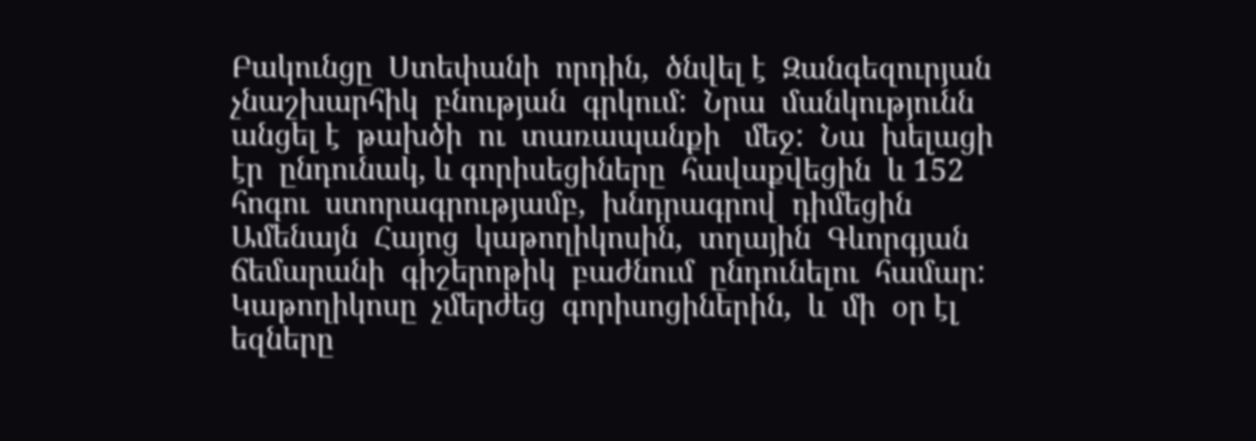Բակունցը  Ստեփանի  որդին,  ծնվել է  Զանգեզուրյան  չնաշխարհիկ  բնության  գրկում:  Նրա  մանկությունն  անցել է  թախծի  ու  տառապանքի   մեջ:  Նա  խելացի էր  ընդունակ, և գորիսեցիները  հավաքվեցին  և 152  հոգու  ստորագրությամբ,  խնդրագրով  դիմեցին  Ամենայն  Հայոց  կաթողիկոսին,  տղային  Գևորգյան  ճեմարանի  գիշերոթիկ  բաժնում  ընդունելու  համար:  Կաթողիկոսը  չմերժեց  գորիսոցիներին,  և  մի  օր էլ  եզները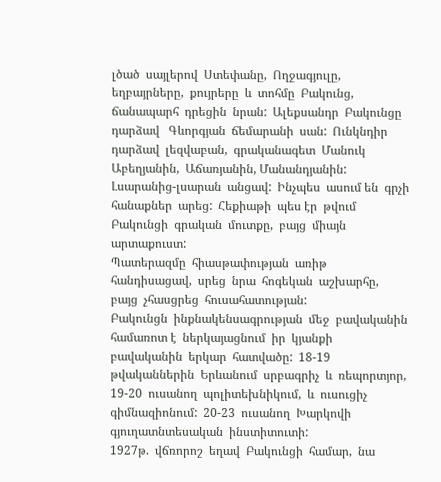լծած  սայլերով  Ստեփանը,  Ողջագյուլը,  եղբայրները,  քույրերը  և  տոհմը  Բակունց,  ճանապարհ  դրեցին  նրան:  Ալեքսանդր  Բակունցը  դարձավ   Գևորգյան  ճեմարանի  սան:  Ունկնդիր  դարձավ  լեզվաբան,  գրականագետ  Մանուկ  Աբեղյանին,  Աճառյանին, Մանանդյանին:
Լսարանից-լսարան  անցավ:  Ինչպես  ասում են  գրչի  հանաքներ  արեց:  Հեքիաթի  պես էր  թվում  Բակունցի  գրական  մուտքը,  բայց  միայն  արտաքուստ:
Պատերազմը  հիասթափության  առիթ  հանդիսացավ,  սրեց  նրա  հոգեկան  աշխարհը,  բայց  չհասցրեց  հուսահատության:
Բակունցն  ինքնակենսագրության  մեջ  բավականին  համառոտ է  ներկայացնում  իր  կյանքի  բավականին  երկար  հատվածը:  18-19  թվականներին  Երևանում  սրբագրիչ  և  ռեպորտյոր,  19-20  ուսանող  պոլիտեխնիկում,  և  ուսուցիչ  գիմնազիոնում:  20-23  ուսանող  Խարկովի  գյուղատնտեսական  ինստիտուտի:
1927թ.  վճռորոշ  եղավ  Բակունցի  համար,  նա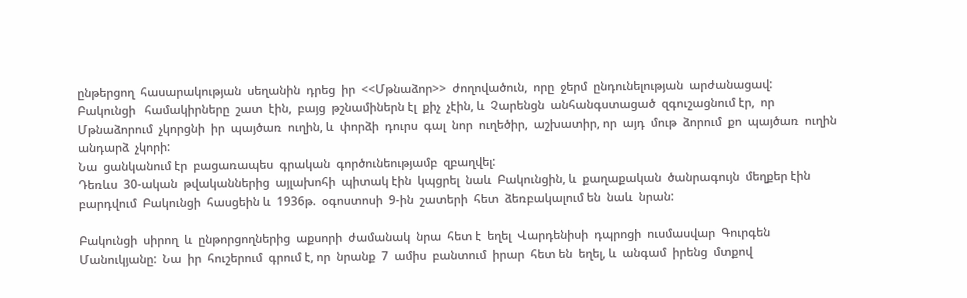ընթերցող  հասարակության  սեղանին  դրեց  իր  <<Մթնաձոր>>  ժողովածուն,  որը  ջերմ  ընդունելության  արժանացավ:
Բակունցի   համակիրները  շատ  էին,  բայց  թշնամիներն էլ  քիչ  չէին, և  Չարենցն  անհանգստացած  զգուշացնում էր,  որ  Մթնաձորում  չկորցնի  իր  պայծառ  ուղին, և  փորձի  դուրս  գալ  նոր  ուղեծիր,  աշխատիր, որ  այդ  մութ  ձորում  քո  պայծառ  ուղին  անդարձ  չկորի:
Նա  ցանկանում էր  բացառապես  գրական  գործունեությամբ  զբաղվել:
Դեռևս  30-ական  թվականներից  այլախոհի  պիտակ էին  կպցրել  նաև  Բակունցին, և  քաղաքական  ծանրագույն  մեղքեր էին  բարդվում  Բակունցի  հասցեին և  1936թ.  օգոստոսի  9-ին  շատերի  հետ  ձեռբակալում են  նաև  նրան:

Բակունցի  սիրող  և  ընթորցողներից  աքսորի  ժամանակ  նրա  հետ է  եղել  Վարդենիսի  դպրոցի  ուսմասվար  Գուրգեն  Մանուկյանը:  Նա  իր  հուշերում  գրում է, որ  նրանք  7  ամիս  բանտում  իրար  հետ են  եղել, և  անգամ  իրենց  մտքով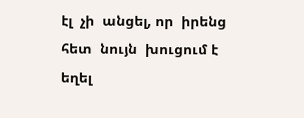էլ  չի  անցել, որ  իրենց  հետ  նույն  խուցում է  եղել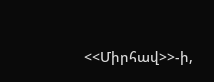<<Միրհավ>>-ի,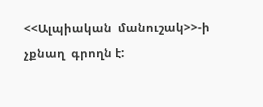<<Ալպիական  մանուշակ>>-ի  չքնաղ  գրողն է: